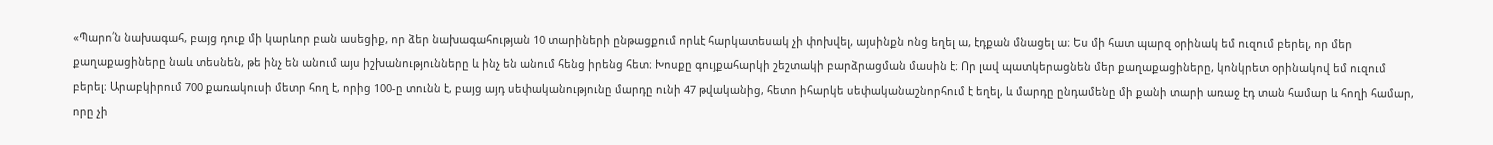«Պարո՛ն նախագահ, բայց դուք մի կարևոր բան ասեցիք, որ ձեր նախագահության 10 տարիների ընթացքում որևէ հարկատեսակ չի փոխվել, այսինքն ոնց եղել ա, էդքան մնացել ա։ Ես մի հատ պարզ օրինակ եմ ուզում բերել, որ մեր քաղաքացիները նաև տեսնեն, թե ինչ են անում այս իշխանությունները և ինչ են անում հենց իրենց հետ։ Խոսքը գույքահարկի շեշտակի բարձրացման մասին է։ Որ լավ պատկերացնեն մեր քաղաքացիները, կոնկրետ օրինակով եմ ուզում բերել։ Արաբկիրում 700 քառակուսի մետր հող է, որից 100-ը տունն է, բայց այդ սեփականությունը մարդը ունի 47 թվականից, հետո իհարկե սեփականաշնորհում է եղել, և մարդը ընդամենը մի քանի տարի առաջ էդ տան համար և հողի համար, որը չի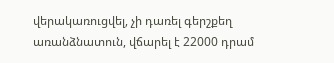վերակառուցվել, չի դառել գերշքեղ առանձնատուն, վճարել է 22000 դրամ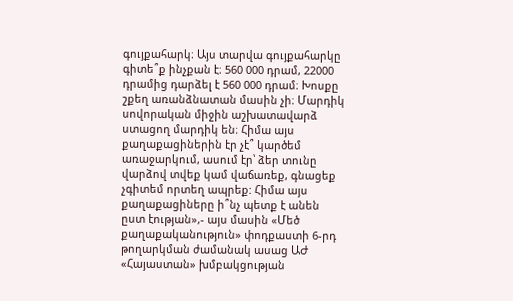գույքահարկ։ Այս տարվա գույքահարկը գիտե՞ք ինչքան է։ 560 000 դրամ, 22000 դրամից դարձել է 560 000 դրամ։ Խոսքը շքեղ առանձնատան մասին չի։ Մարդիկ սովորական միջին աշխատավարձ ստացող մարդիկ են։ Հիմա այս քաղաքացիներին էր չէ՞ կարծեմ առաջարկում, ասում էր՝ ձեր տունը վարձով տվեք կամ վաճառեք, գնացեք չգիտեմ որտեղ ապրեք: Հիմա այս քաղաքացիները ի՞նչ պետք է անեն ըստ էության»,- այս մասին «Մեծ քաղաքականություն» փոդքաստի 6-րդ թողարկման ժամանակ ասաց ԱԺ «Հայաստան» խմբակցության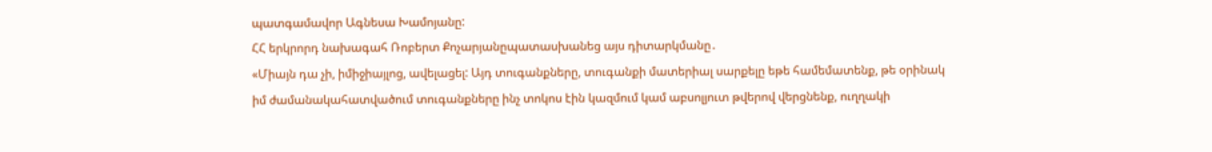պատգամավոր Ագնեսա Խամոյանը:
ՀՀ երկրորդ նախագահ Ռոբերտ Քոչարյանըպատասխանեց այս դիտարկմանը․
«Միայն դա չի, իմիջիայլոց, ավելացել: Այդ տուգանքները, տուգանքի մատերիալ սարքելը եթե համեմատենք, թե օրինակ իմ ժամանակահատվածում տուգանքները ինչ տոկոս էին կազմում կամ աբսոլյուտ թվերով վերցնենք, ուղղակի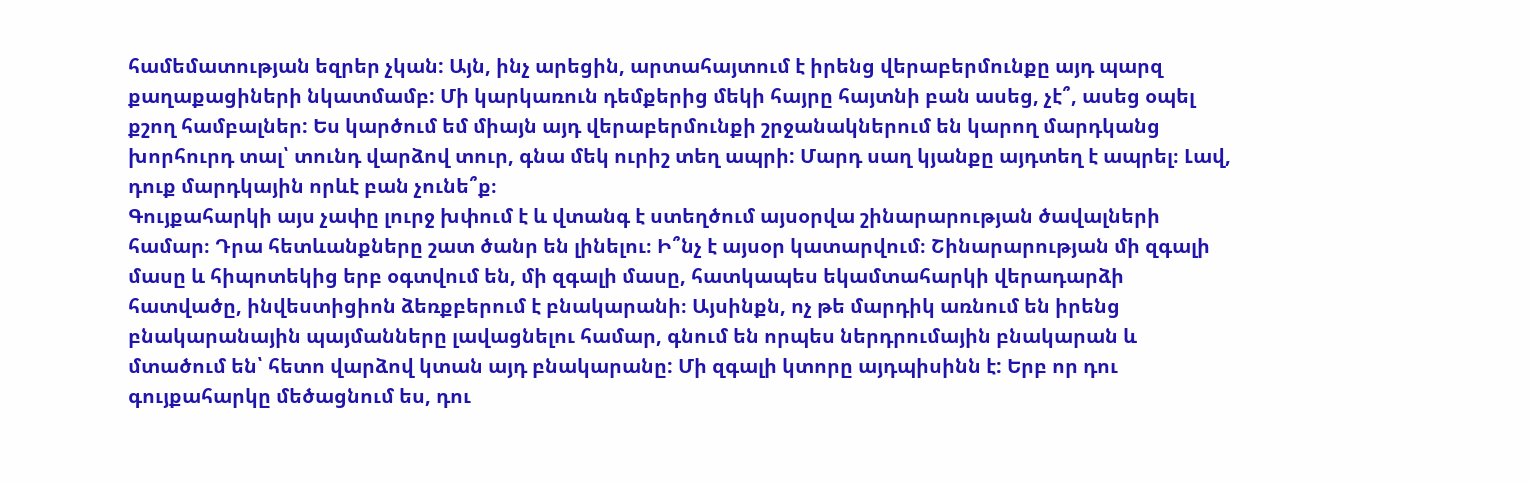համեմատության եզրեր չկան: Այն, ինչ արեցին, արտահայտում է իրենց վերաբերմունքը այդ պարզ քաղաքացիների նկատմամբ: Մի կարկառուն դեմքերից մեկի հայրը հայտնի բան ասեց, չէ՞, ասեց օպել քշող համբալներ: Ես կարծում եմ միայն այդ վերաբերմունքի շրջանակներում են կարող մարդկանց խորհուրդ տալ՝ տունդ վարձով տուր, գնա մեկ ուրիշ տեղ ապրի: Մարդ սաղ կյանքը այդտեղ է ապրել։ Լավ, դուք մարդկային որևէ բան չունե՞ք։
Գույքահարկի այս չափը լուրջ խփում է և վտանգ է ստեղծում այսօրվա շինարարության ծավալների համար։ Դրա հետևանքները շատ ծանր են լինելու։ Ի՞նչ է այսօր կատարվում։ Շինարարության մի զգալի մասը և հիպոտեկից երբ օգտվում են, մի զգալի մասը, հատկապես եկամտահարկի վերադարձի հատվածը, ինվեստիցիոն ձեռքբերում է բնակարանի։ Այսինքն, ոչ թե մարդիկ առնում են իրենց բնակարանային պայմանները լավացնելու համար, գնում են որպես ներդրումային բնակարան և մտածում են՝ հետո վարձով կտան այդ բնակարանը: Մի զգալի կտորը այդպիսինն է: Երբ որ դու գույքահարկը մեծացնում ես, դու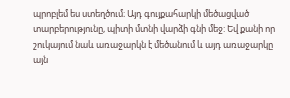պրոբլեմ ես ստեղծում։ Այդ գույքահարկի մեծացված տարբերությունը, պիտի մտնի վարձի գնի մեջ: Եվ քանի որ շուկայում նաև առաջարկն է մեծանում և այդ առաջարկը այն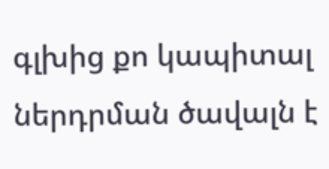գլխից քո կապիտալ ներդրման ծավալն է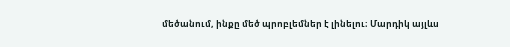մեծանում, ինքը մեծ պրոբլեմներ է լինելու։ Մարդիկ այլևս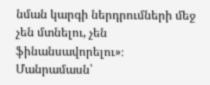նման կարգի ներդրումների մեջ չեն մտնելու, չեն ֆինանսավորելու»։
Մանրամասն՝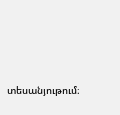տեսանյութում։